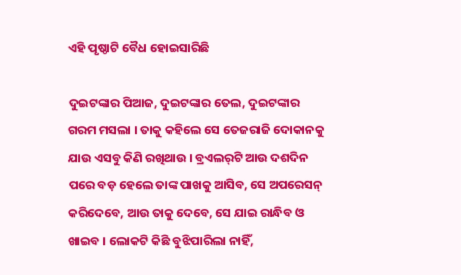ଏହି ପୃଷ୍ଠାଟି ବୈଧ ହୋଇସାରିଛି

ଦୁଇଟଙ୍କାର ପିଆଜ, ଦୁଇଟଙ୍କାର ତେଲ, ଦୁଇଟଙ୍କାର ଗରମ ମସଲା । ତାକୁ କହିଲେ ସେ ତେଜରାଜି ଦୋକାନକୁ ଯାଉ ଏସବୁ କିଣି ରଖିଥାଉ । ବ୍ରଏଲର୍‌ଟି ଆଉ ଦଶଦିନ ପରେ ବଡ଼ ହେଲେ ତାଙ୍କ ପାଖକୁ ଆସିବ, ସେ ଅପରେସନ୍ କରିଦେବେ, ଆଉ ତାକୁ ଦେବେ, ସେ ଯାଇ ରାନ୍ଧିବ ଓ ଖାଇବ । ଲୋକଟି କିଛି ବୁଝିପାରିଲା ନାହିଁ,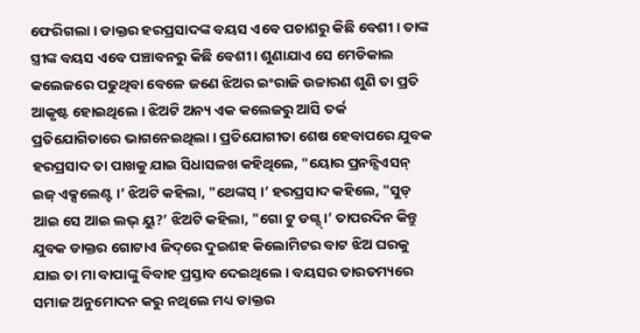ଫେରିଗଲା । ଡାକ୍ତର ହରପ୍ରସାଦଙ୍କ ବୟସ ଏବେ ପଚାଶରୁ କିଛି ବେଶୀ । ତାଙ୍କ ସ୍ତ୍ରୀଙ୍କ ବୟସ ଏବେ ପଞ୍ଚାବନରୁ କିଛି ବେଶୀ । ଶୁଣାଯାଏ ସେ ମେଡିକାଲ କଲେଜରେ ପଢୁଥିବା ବେଳେ ଜଣେ ଝିଅର ଇଂରାଜି ଉଚ୍ଚାରଣ ଶୁଣି ତା ପ୍ରତି ଆକୃଷ୍ଟ ହୋଇଥିଲେ । ଝିଅଟି ଅନ୍ୟ ଏକ କଲେଜରୁ ଆସି ତର୍କ ପ୍ରତିଯୋଗିତାରେ ଭାଗନେଇଥିଲା । ପ୍ରତିଯୋଗୀତା ଶେଷ ହେବାପରେ ଯୁବକ ହରପ୍ରସାଦ ତା ପାଖକୁ ଯାଇ ସିଧାସଳଖ କହିଥିଲେ, "ୟୋର ପ୍ରନନ୍ସିଏସନ୍ ଇଜ୍ ଏକ୍ସଲେଣ୍ଟ ।’ ଝିଅଟି କହିଲା, "ଥେଙ୍କସ୍ ।’ ହରପ୍ରସାଦ କହିଲେ, "ସୁଡ୍ ଆଇ ସେ ଆଇ ଲଭ୍ ୟୁ?’ ଝିଅଟି କହିଲା, "ଗୋ ଟୁ ଡଗ୍ସ୍ ।’ ତାପରଦିନ କିନ୍ତୁ ଯୁବକ ଡାକ୍ତର ଗୋଟାଏ ଜିଦ୍‌‌ରେ ଦୁଇଶହ କିଲୋମିଟର ବାଟ ଝିଅ ଘରକୁ ଯାଇ ତା ମା ବାପାଙ୍କୁ ବିବାହ ପ୍ରସ୍ତାବ ଦେଇଥିଲେ । ବୟସର ତାରତମ୍ୟରେ ସମାଜ ଅନୁମୋଦନ କରୁ ନଥିଲେ ମଧ୍ୟ ଡାକ୍ତର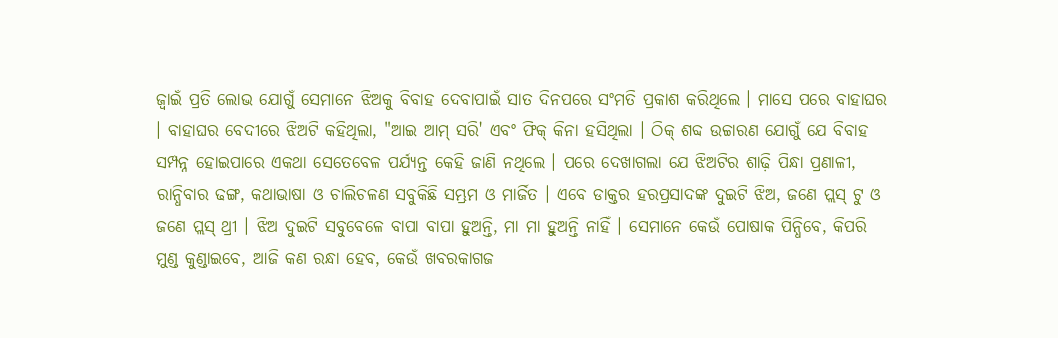ଜ୍ୱାଇଁ ପ୍ରତି ଲୋଭ ଯୋଗୁଁ ସେମାନେ ଝିଅକୁ ବିବାହ ଦେବାପାଇଁ ସାତ ଦିନପରେ ସଂମତି ପ୍ରକାଶ କରିଥିଲେ । ମାସେ ପରେ ବାହାଘର । ବାହାଘର ବେଦୀରେ ଝିଅଟି କହିଥିଲା, "ଆଇ ଆମ୍ ସରି' ଏବଂ ଫିକ୍ କିନା ହସିଥିଲା । ଠିକ୍ ଶବ୍ଦ ଉଚ୍ଚାରଣ ଯୋଗୁଁ ଯେ ବିବାହ ସମ୍ପନ୍ନ ହୋଇପାରେ ଏକଥା ସେତେବେଳ ପର୍ଯ୍ୟନ୍ତ କେହି ଜାଣି ନଥିଲେ । ପରେ ଦେଖାଗଲା ଯେ ଝିଅଟିର ଶାଢ଼ି ପିନ୍ଧା ପ୍ରଣାଳୀ, ରାନ୍ଧିବାର ଢଙ୍ଗ, କଥାଭାଷା ଓ ଚାଲିଚଳଣ ସବୁକିଛି ସମ୍ଭ୍ରମ ଓ ମାର୍ଜିତ । ଏବେ ଡାକ୍ତର ହରପ୍ରସାଦଙ୍କ ଦୁଇଟି ଝିଅ, ଜଣେ ପ୍ଲସ୍ ଟୁ ଓ ଜଣେ ପ୍ଲସ୍ ଥ୍ରୀ । ଝିଅ ଦୁଇଟି ସବୁବେଳେ ବାପା ବାପା ହୁଅନ୍ତି, ମା ମା ହୁଅନ୍ତି ନାହିଁ । ସେମାନେ କେଉଁ ପୋଷାକ ପିନ୍ଧିବେ, କିପରି ମୁଣ୍ଡ କୁଣ୍ଡାଇବେ, ଆଜି କଣ ରନ୍ଧା ହେବ, କେଉଁ ଖବରକାଗଜ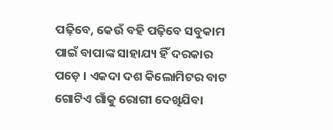ପଢ଼ିବେ, କେଉଁ ବହି ପଢ଼ିବେ ସବୁକାମ ପାଇଁ ବାପାଙ୍କ ସାହାଯ୍ୟ ହିଁ ଦରକାର ପଡ଼େ । ଏକଦା ଦଶ କିଲୋମିଟର ବାଟ ଗୋଟିଏ ଗାଁକୁ ରୋଗୀ ଦେଖିଯିବା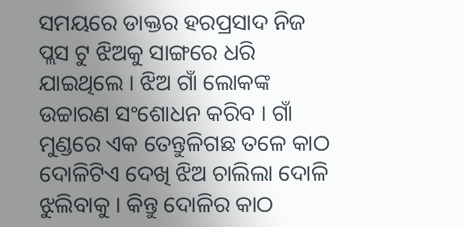ସମୟରେ ଡାକ୍ତର ହରପ୍ରସାଦ ନିଜ ପ୍ଲସ ଟୁ ଝିଅକୁ ସାଙ୍ଗରେ ଧରି ଯାଇଥିଲେ । ଝିଅ ଗାଁ ଲୋକଙ୍କ ଉଚ୍ଚାରଣ ସଂଶୋଧନ କରିବ । ଗାଁ ମୁଣ୍ଡରେ ଏକ ତେନ୍ତୁଳିଗଛ ତଳେ କାଠ ଦୋଳିଟିଏ ଦେଖି ଝିଅ ଚାଲିଲା ଦୋଳି ଝୁଲିବାକୁ । କିନ୍ତୁ ଦୋଳିର କାଠ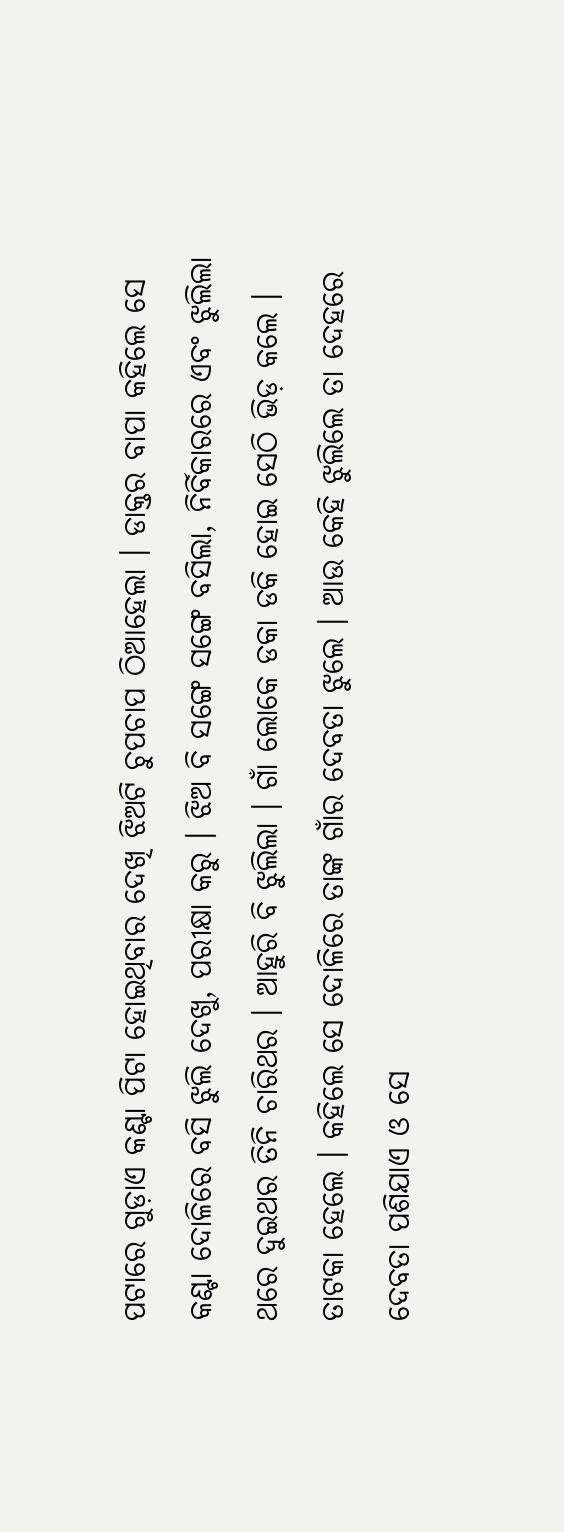ପଟାରେ ଗୁଡ଼ାଏ କଣ୍ଟା ପିଟା ହୋଇଥିବାର ଦେଖି ଝିଅଟି ଚୁପଚାପ ଠିଆହେଲା । ଡାକ୍ତର ବାପା କହିଲେ ସେ କଣ୍ଟା ଦୋଳିରେ ବସି ଝୁଲି ଦେଖୁ, ପରୀକ୍ଷା କରୁ । ଝିଅ ବି ସଙ୍ଗେ ସଙ୍ଗେ ବସିଲା, ନିର୍ବିକାରରେ ଏବଂ ଝୁଲିଲା ଥରେ ଦୁଇଥର ତିନି ଚାରିଥର । ଆହୁରି ବି ଝୁଲିଲା । ଗାଁ ଲୋକେ ଡକା ଡକି ହୋଇ ସେଠି ଭିଡ଼ କଲେ । ତାଟକା ହେଲେ । କହିଲେ ସେ ଦୋଳିରେ ତାଙ୍କ ଗାଁର ଦେବତା ଝୁଲେ । ଆଉ କେହି ଝୁଲିଲେ ତା ଦେହରେ ଦେବତା ପଶିଯାଏ ଓ ସେ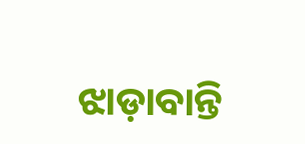ଝାଡ଼ାବାନ୍ତି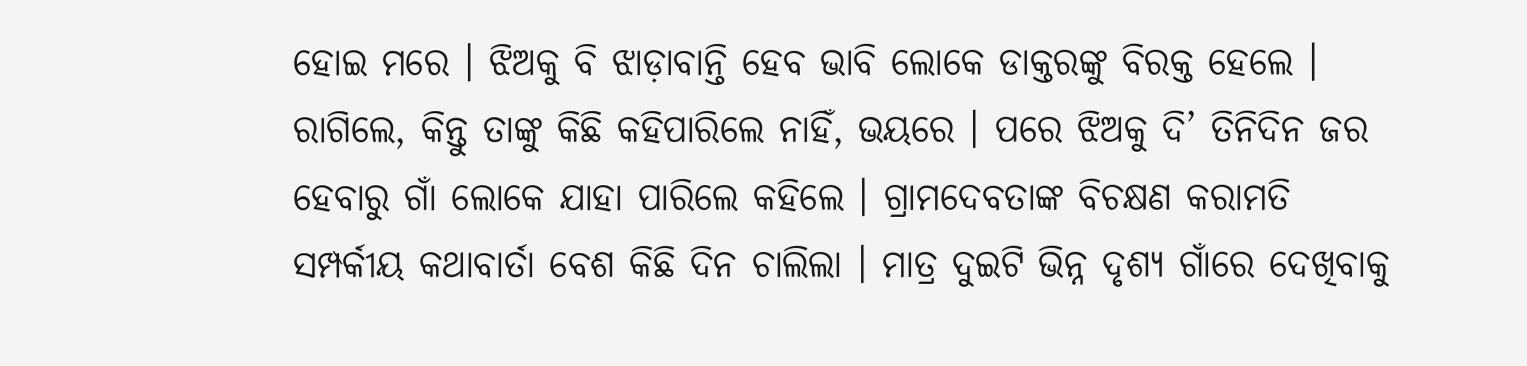ହୋଇ ମରେ । ଝିଅକୁ ବି ଝାଡ଼ାବାନ୍ତି ହେବ ଭାବି ଲୋକେ ଡାକ୍ତରଙ୍କୁ ବିରକ୍ତ ହେଲେ । ରାଗିଲେ, କିନ୍ତୁ ତାଙ୍କୁ କିଛି କହିପାରିଲେ ନାହିଁ, ଭୟରେ । ପରେ ଝିଅକୁ ଦି’ ତିନିଦିନ ଜର ହେବାରୁ ଗାଁ ଲୋକେ ଯାହା ପାରିଲେ କହିଲେ । ଗ୍ରାମଦେବତାଙ୍କ ବିଚକ୍ଷଣ କରାମତି ସମ୍ପର୍କୀୟ କଥାବାର୍ତା ବେଶ କିଛି ଦିନ ଚାଲିଲା । ମାତ୍ର ଦୁଇଟି ଭିନ୍ନ ଦୃଶ୍ୟ ଗାଁରେ ଦେଖିବାକୁ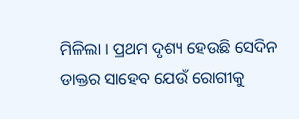ମିଳିଲା । ପ୍ରଥମ ଦୃଶ୍ୟ ହେଉଛି ସେଦିନ ଡାକ୍ତର ସାହେବ ଯେଉଁ ରୋଗୀକୁ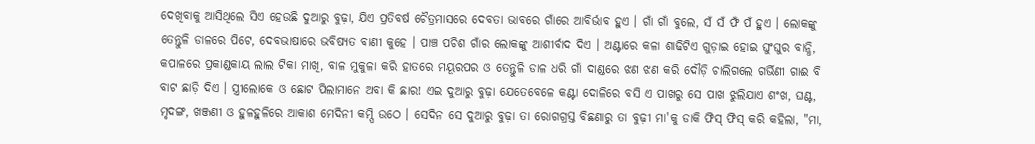ଦେଖିବାକୁ ଆସିଥିଲେ ସିଏ ହେଉଛି ଦୁଆରୁ ବୁଢ଼ା, ଯିଏ ପ୍ରତିବର୍ଷ ଚୈତ୍ରମାସରେ ଦେବତା ଭାବରେ ଗାଁରେ ଆବିର୍ଭାବ ହୁଏ । ଗାଁ ଗାଁ ବୁଲେ, ସଁ ସଁ ଫଁ ପଁ ହୁଏ । ଲୋକଙ୍କୁ ତେନ୍ତୁଳି ଡାଳରେ ପିଟେ, ଦେବଭାଷାରେ ଭବିଷ୍ୟତ ବାଣୀ କୁହେ । ପାଞ୍ଚ ପଚିଶ ଗାଁର ଲୋକଙ୍କୁ ଆଶୀର୍ବାଦ ଦିଏ । ଅଣ୍ଟାରେ କଳା ଶାଢିଟିଏ ଗୁଡ଼ାଇ ହୋଇ ଘୁଂଘୁର ବାନ୍ଧି, କପାଳରେ ପ୍ରକାଣ୍ଡକାୟ ଲାଲ ଟିକା ମାଖି, ବାଳ ମୁକୁଳା କରି ହାତରେ ମୟୂରପର ଓ ତେନ୍ତୁଳି ଡାଳ ଧରି ଗାଁ ଦାଣ୍ଡରେ ଝଣ ଝଣ କରି ଦୌଡ଼ି ଚାଲିଗଲେ ଗର୍ଭିଣୀ ଗାଈ ବି ବାଟ ଛାଡ଼ି ଦିଏ । ସ୍ତ୍ରୀଲୋକେ ଓ ଛୋଟ ପିଲାମାନେ ଅବା କି ଛାର! ଏଇ ଦୁଆରୁ ବୁଢ଼ା ଯେତେବେଳେ କଣ୍ଟା ଦୋଳିରେ ବସି ଏ ପାଖରୁ ସେ ପାଖ ଝୁଲିଯାଏ ଶଂଖ, ଘଣ୍ଟ, ମୃଦଙ୍ଗ, ଖଞ୍ଜଣୀ ଓ ହୁଳହୁଳିରେ ଆକାଶ ମେଦିନୀ କମ୍ପି ଉଠେ । ସେଦିନ ସେ ଦୁଆରୁ ବୁଢ଼ା ତା ରୋଗଗ୍ରସ୍ତ ବିଛଣାରୁ ତା ବୁଢ଼ୀ ମା'କୁ ଡାକି ଫିସ୍ ଫିସ୍ କରି କହିଲା, "ମା,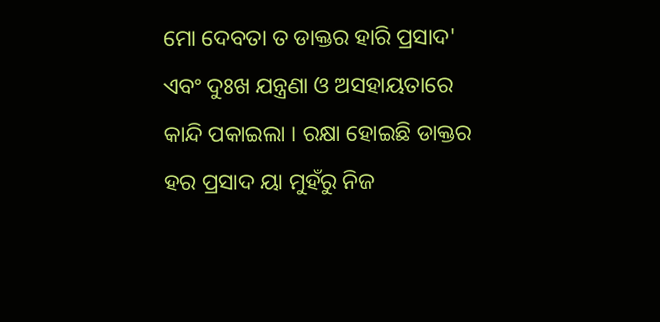ମୋ ଦେବତା ତ ଡାକ୍ତର ହାରି ପ୍ରସାଦ' ଏବଂ ଦୁଃଖ ଯନ୍ତ୍ରଣା ଓ ଅସହାୟତାରେ କାନ୍ଦି ପକାଇଲା । ରକ୍ଷା ହୋଇଛି ଡାକ୍ତର ହର ପ୍ରସାଦ ୟା ମୁହଁରୁ ନିଜ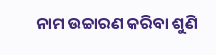ନାମ ଉଚ୍ଚାରଣ କରିବା ଶୁଣି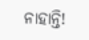ନାହାନ୍ତି!